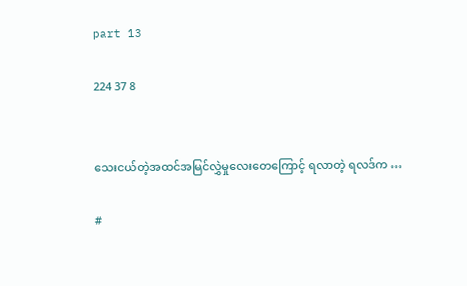part 13

224 37 8


သေးငယ်တဲ့အထင်အမြင်လွှဲမှုလေးတေကြောင့် ရလာတဲ့ ရလဒ်က …

#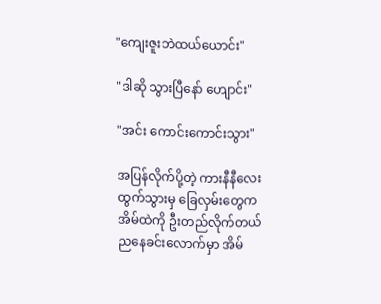"ကျေးဇူးဘဲထယ်ယောင်း"

"ဒါဆို သွားပြီနော် ဟျောင်း"

"အင်း‌‌ ကောင်းကောင်းသွား"

အပြန်လိုက်ပို့တဲ့ ကားနီနီလေးထွက်သွားမှ ခြေလှမ်းတွေက အိမ်ထဲကို ‌ဦးတည်လိုက်တယ်
ညနေခင်းလောက်မှာ အိမ်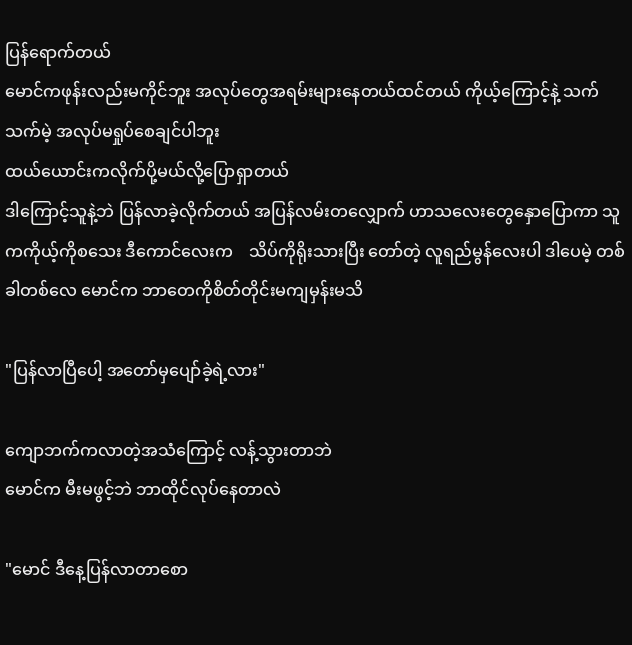ပြန်ရောက်တယ်
မောင်ကဖုန်းလည်းမကိုင်ဘူး အလုပ်တွေအရမ်းများနေတယ်ထင်တယ် ကိုယ့်ကြောင့်နဲ့ သက်သက်မဲ့ အလုပ်မရှုပ်စေချင်ပါဘူး
ထယ်ယောင်းကလိုက်ပို့မယ်လို့ပြောရှာတယ်
ဒါကြောင့်သူနဲ့ဘဲ ပြန်လာခဲ့လိုက်တယ် အပြန်လမ်းတလျှောက် ဟာသလေးတွေနှောပြောကာ သူကကိုယ့်ကိုစသေး ဒီကောင်လေးက    သိပ်ကိုရိုးသားပြီး တော်တဲ့ လူရည်မွန်လေးပါ ဒါပေမဲ့ တစ်ခါတစ်လေ မောင်က ဘာတေကိုစိတ်တိုင်းမကျမှန်းမသိ

"ပြန်လာပြီပေါ့ အတော်မှပျော်ခဲ့ရဲ့လား"

ကျောဘက်ကလာတဲ့အသံကြောင့် လန့်သွားတာဘဲ
မောင်က မီးမဖွင့်ဘဲ ဘာထိုင်လုပ်နေတာလဲ

"မောင် ဒီနေ့ပြန်လာတာစော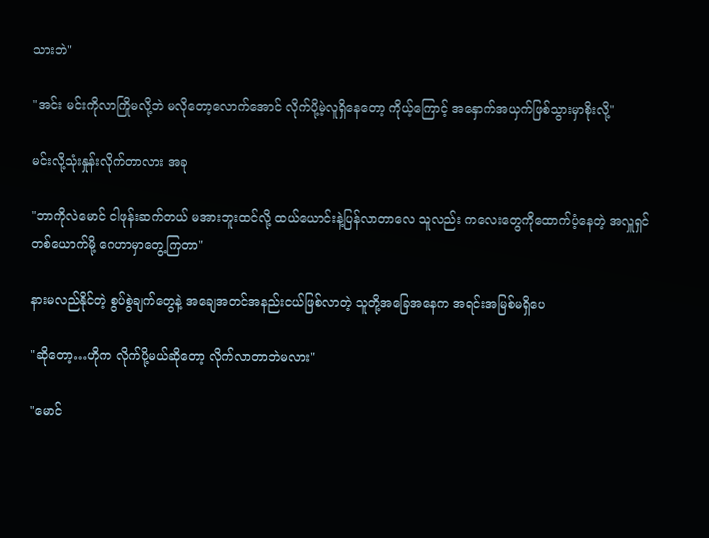သားဘဲ"

"အင်း မင်းကိုလာကြိုမလို့ဘဲ မလိုတော့လောက်အောင် လိုက်ပို့မဲ့လူရှိနေတော့ ကိုယ့်ကြောင့် အနှောက်အယှက်ဖြစ်သွားမှာစိုးလို့"

မင်းလို့သုံးနှုန်းလိုက်တာလား အခု

"ဘာကိုလဲမောင် ငါဖုန်းဆက်တယ် မအားဘူးထင်လို့ ထယ်ယောင်းနဲ့ပြန်လာတာလေ သူလည်း ကလေးတွေကိုထောက်ပံ့နေတဲ့ အလှူရှင်တစ်ယောက်မို့ ဂေဟာမှာတွေ့ကြတာ"

နားမလည်နိုင်တဲ့ စွပ်စွဲချက်တွေနဲ့ အချေအတင်အနည်းငယ်ဖြစ်လာတဲ့ သူတို့အခြေအနေက အရင်းအမြစ်မရှိပေ

"ဆိုတော့…ဟိုက လိုက်ပို့မယ်ဆိုတော့ လိုက်လာတာဘဲမလား"

"မောင်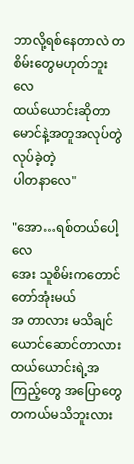ဘာလို့ရစ်နေတာလဲ တစိမ်းတွေမဟုတ်ဘူးလေ
ထယ်ယောင်းဆိုတာ မောင်နဲ့အတူအလုပ်တွဲလုပ်ခဲ့တဲ့
ပါတနာလေ"

"အော…ရစ်တယ်ပေါ့လေ
အေး သူစိမ်းကတောင်တော်အုံးမယ်
အ တာလား မသိချင်ယောင်ဆောင်တာလား
ထယ်ယောင်းရဲ့အကြည့်တွေ အပြောတွေ တကယ်မသိဘူးလား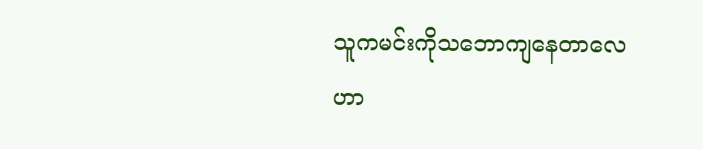သူကမင်းကိုသဘောကျနေတာလေ
ဟာ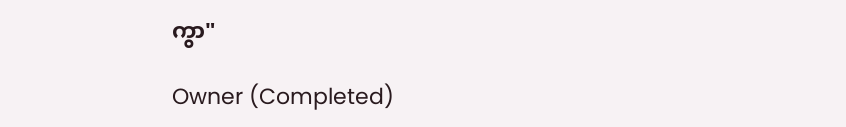ကွာ"

Owner (Completed)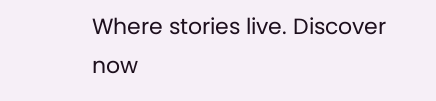Where stories live. Discover now